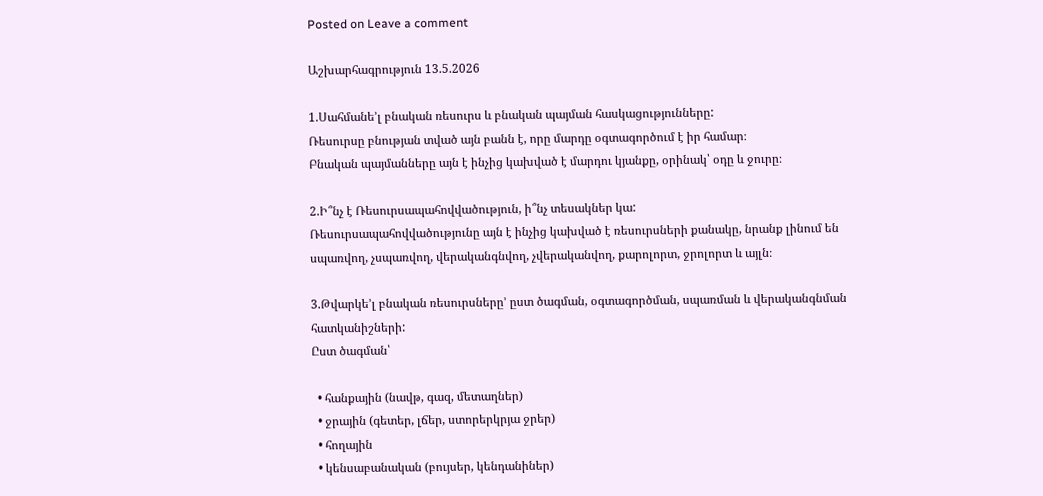Posted on Leave a comment

Աշխարհագրություն 13.5.2026

1.Սահմանե’լ բնական ռեսուրս և բնական պայման հասկացությունները:
Ռեսուրսը բնության տված այն բանն է, որը մարդը օգտագործում է իր համար։
Բնական պայմանները այն է ինչից կախված է մարդու կյանքը, օրինակ՝ օդը և ջուրը։

2.Ի՞նչ է Ռեսուրսապահովվածություն, ի՞նչ տեսակներ կա:
Ռեսուրսապահովվածությունը այն է ինչից կախված է ռեսուրսների քանակը, նրանք լինում են սպառվող, չսպառվող, վերականգնվող, չվերականվող, քարոլորտ, ջրոլորտ և այլն։

3.Թվարկե’լ բնական ռեսուրսները’ ըստ ծագման, օգտագործման, սպառման և վերականգնման հատկանիշների:
Ըստ ծագման՝

  • հանքային (նավթ, գազ, մետաղներ)
  • ջրային (գետեր, լճեր, ստորերկրյա ջրեր)
  • հողային
  • կենսաբանական (բույսեր, կենդանիներ)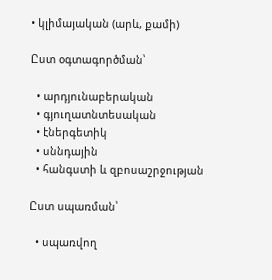• կլիմայական (արև, քամի)

Ըստ օգտագործման՝

  • արդյունաբերական
  • գյուղատնտեսական
  • էներգետիկ
  • սննդային
  • հանգստի և զբոսաշրջության

Ըստ սպառման՝

  • սպառվող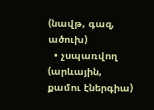(նավթ, գազ, ածուխ)
  • չսպառվող (արևային, քամու էներգիա)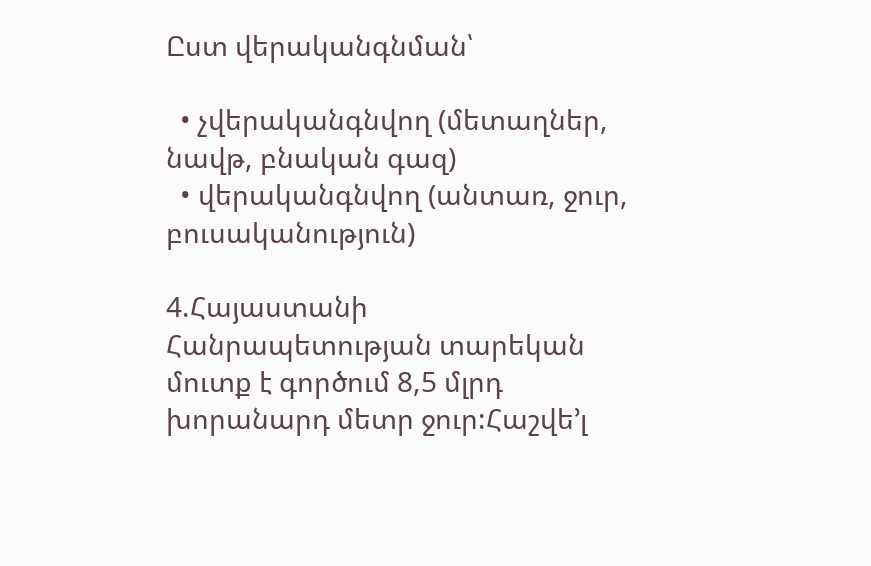Ըստ վերականգնման՝

  • չվերականգնվող (մետաղներ, նավթ, բնական գազ)
  • վերականգնվող (անտառ, ջուր, բուսականություն)

4.Հայաստանի Հանրապետության տարեկան մուտք է գործում 8,5 մլրդ խորանարդ մետր ջուր:Հաշվե’լ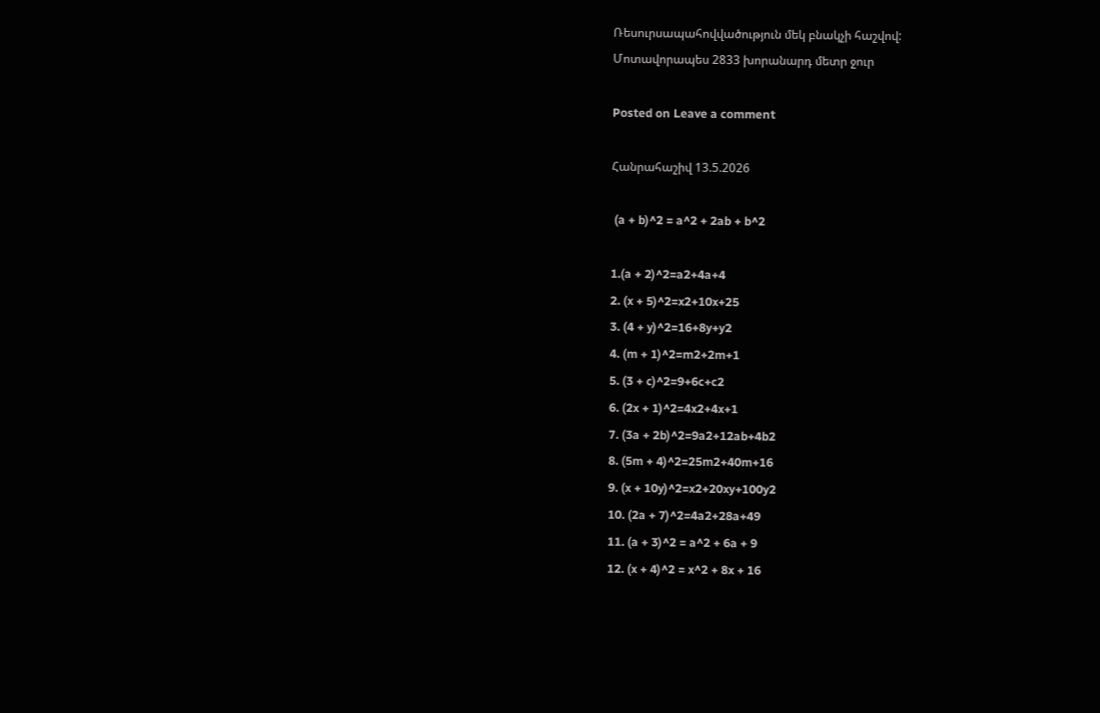Ռեսուրսապահովվածություն մեկ բնակչի հաշվով:
Մոտավորապես 2833 խորանարդ մետր ջուր

Posted on Leave a comment

Հանրահաշիվ 13.5.2026

 (a + b)^2 = a^2 + 2ab + b^2

1.(a + 2)^2=a2+4a+4
2. (x + 5)^2=x2+10x+25
3. (4 + y)^2=16+8y+y2
4. (m + 1)^2=m2+2m+1
5. (3 + c)^2=9+6c+c2
6. (2x + 1)^2=4x2+4x+1
7. (3a + 2b)^2=9a2+12ab+4b2
8. (5m + 4)^2=25m2+40m+16
9. (x + 10y)^2=x2+20xy+100y2
10. (2a + 7)^2=4a2+28a+49
11. (a + 3)^2 = a^2 + 6a + 9
12. (x + 4)^2 = x^2 + 8x + 16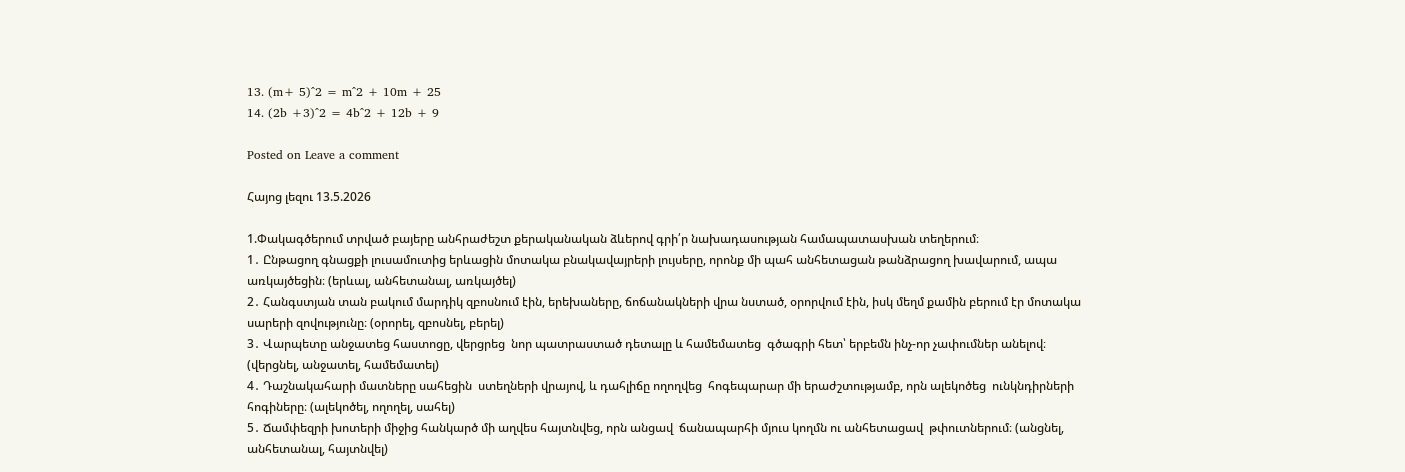13. (m+ 5)^2 = m^2 + 10m + 25
14. (2b +3)^2 = 4b^2 + 12b + 9

Posted on Leave a comment

Հայոց լեզու 13.5.2026

1.Փակագծերում տրված բայերը անհրաժեշտ քերականական ձևերով գրի՛ր նախադասության համապատասխան տեղերում։
1․ Ընթացող գնացքի լուսամուտից երևացին մոտակա բնակավայրերի լույսերը, որոնք մի պահ անհետացան թանձրացող խավարում, ապա առկայծեցին։ (երևալ, անհետանալ, առկայծել)
2․ Հանգստյան տան բակում մարդիկ զբոսնում էին, երեխաները, ճոճանակների վրա նստած, օրորվում էին, իսկ մեղմ քամին բերում էր մոտակա սարերի զովությունը։ (օրորել, զբոսնել, բերել)
3․ Վարպետը անջատեց հաստոցը, վերցրեց  նոր պատրաստած դետալը և համեմատեց  գծագրի հետ՝ երբեմն ինչ-որ չափումներ անելով։ (վերցնել, անջատել, համեմատել)
4․ Դաշնակահարի մատները սահեցին  ստեղների վրայով, և դահլիճը ողողվեց  հոգեպարար մի երաժշտությամբ, որն ալեկոծեց  ունկնդիրների հոգիները։ (ալեկոծել, ողողել, սահել)
5․ Ճամփեզրի խոտերի միջից հանկարծ մի աղվես հայտնվեց, որն անցավ  ճանապարհի մյուս կողմն ու անհետացավ  թփուտներում։ (անցնել, անհետանալ, հայտնվել)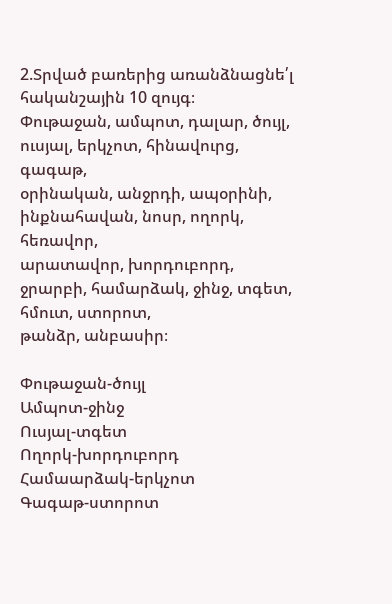2.Տրված բառերից առանձնացնե՛լ հականշային 10 զույգ։
Փութաջան, ամպոտ, դալար, ծույլ, ուսյալ, երկչոտ, հինավուրց, գագաթ,
օրինական, անջրդի, ապօրինի, ինքնահավան, նոսր, ողորկ, հեռավոր,
արատավոր, խորդուբորդ, ջրարբի, համարձակ, ջինջ, տգետ, հմուտ, ստորոտ,
թանձր, անբասիր։

Փութաջան-ծույլ
Ամպոտ-ջինջ
Ուսյալ-տգետ
Ողորկ-խորդուբորդ
Համաարձակ-երկչոտ
Գագաթ-ստորոտ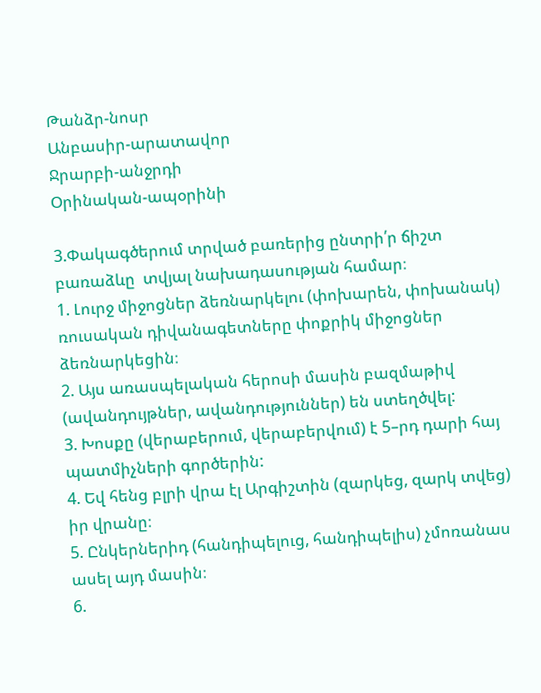Թանձր-նոսր
Անբասիր-արատավոր
Ջրարբի-անջրդի
Օրինական-ապօրինի

3.Փակագծերում տրված բառերից ընտրի՛ր ճիշտ բառաձևը  տվյալ նախադասության համար։
1. Լուրջ միջոցներ ձեռնարկելու (փոխարեն, փոխանակ) ռուսական դիվանագետները փոքրիկ միջոցներ ձեռնարկեցին։
2. Այս առասպելական հերոսի մասին բազմաթիվ (ավանդույթներ, ավանդություններ) են ստեղծվել:
3. Խոսքը (վերաբերում, վերաբերվում) է 5–րդ դարի հայ պատմիչների գործերին:
4. Եվ հենց բլրի վրա էլ Արգիշտին (զարկեց, զարկ տվեց) իր վրանը։
5. Ընկերներիդ (հանդիպելուց, հանդիպելիս) չմոռանաս ասել այդ մասին։
6.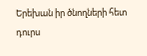Երեխան իր ծնողների հետ դուրս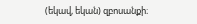(եկավ, եկան) զբոսանքի։